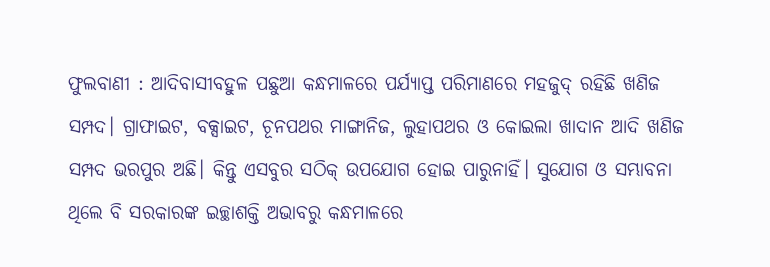ଫୁଲବାଣୀ : ଆଦିବାସୀବହୁଳ ପଛୁଆ କନ୍ଧମାଳରେ ପର୍ଯ୍ୟାପ୍ତ ପରିମାଣରେ ମହଜୁଦ୍ ରହିଛି ଖଣିଜ ସମ୍ପଦ। ଗ୍ରାଫାଇଟ, ବକ୍ସାଇଟ, ଚୂନପଥର ମାଙ୍ଗାନିଜ, ଲୁହାପଥର ଓ କୋଇଲା ଖାଦାନ ଆଦି ଖଣିଜ ସମ୍ପଦ ଭରପୁର ଅଛି। କିନ୍ତୁ ଏସବୁର ସଠିକ୍ ଉପଯୋଗ ହୋଇ ପାରୁନାହିଁ। ସୁଯୋଗ ଓ ସମ୍ଭାବନା ଥିଲେ ବି ସରକାରଙ୍କ ଇଚ୍ଛାଶକ୍ତି ଅଭାବରୁ କନ୍ଧମାଳରେ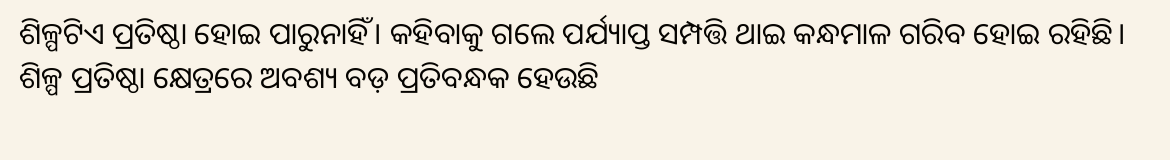ଶିଳ୍ପଟିଏ ପ୍ରତିଷ୍ଠା ହୋଇ ପାରୁନାହିଁ। କହିବାକୁ ଗଲେ ପର୍ଯ୍ୟାପ୍ତ ସମ୍ପତ୍ତି ଥାଇ କନ୍ଧମାଳ ଗରିବ ହୋଇ ରହିଛି। ଶିଳ୍ପ ପ୍ରତିଷ୍ଠା କ୍ଷେତ୍ରରେ ଅବଶ୍ୟ ବଡ଼ ପ୍ରତିବନ୍ଧକ ହେଉଛି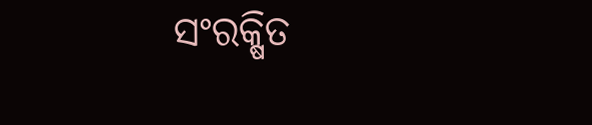ସଂରକ୍ଷିତ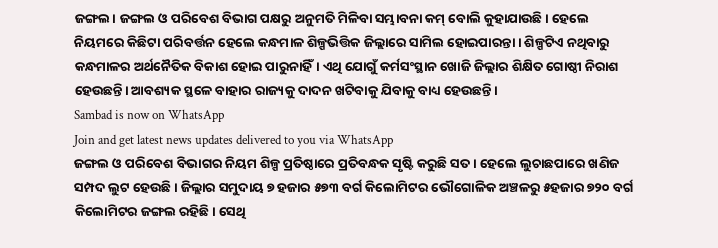ଜଙ୍ଗଲ। ଜଙ୍ଗଲ ଓ ପରିବେଶ ବିଭାଗ ପକ୍ଷରୁ ଅନୁମତି ମିଳିବା ସମ୍ଭାବନା କମ୍ ବୋଲି କୁହାଯାଉଛି। ହେଲେ ନିୟମରେ କିଛିଟା ପରିବର୍ତ୍ତନ ହେଲେ କନ୍ଧମାଳ ଶିଳ୍ପଭିତ୍ତିକ ଜିଲ୍ଲାରେ ସାମିଲ ହୋଇପାରନ୍ତା। ଶିଳ୍ପଟିଏ ନଥିବାରୁ କନ୍ଧମାଳର ଅର୍ଥନୈତିକ ବିକାଶ ହୋଇ ପାରୁନାହିଁ। ଏଥି ଯୋଗୁଁ କର୍ମସଂସ୍ଥାନ ଖୋଜି ଜିଲ୍ଲାର ଶିକ୍ଷିତ ଗୋଷ୍ଠୀ ନିରାଶ ହେଉଛନ୍ତି। ଆବଶ୍ୟକ ସ୍ଥଳେ ବାହାର ରାଜ୍ୟକୁ ଦାଦନ ଖଟିବାକୁ ଯିବାକୁ ବାଧ୍ୟ ହେଉଛନ୍ତି।
Sambad is now on WhatsApp
Join and get latest news updates delivered to you via WhatsApp
ଜଙ୍ଗଲ ଓ ପରିବେଶ ବିଭାଗର ନିୟମ ଶିଳ୍ପ ପ୍ରତିଷ୍ଠାରେ ପ୍ରତିବନ୍ଧକ ସୃଷ୍ଟି କରୁଛି ସତ। ହେଲେ ଲୁଚାଛପାରେ ଖଣିଜ ସମ୍ପଦ ଲୁଟ ହେଉଛି। ଜିଲ୍ଲାର ସମୁଦାୟ ୭ ହଜାର ୫୭୩ ବର୍ଗ କିଲୋମିଟର ଭୌଗୋଳିକ ଅଞ୍ଚଳରୁ ୫ହଜାର ୭୨୦ ବର୍ଗ କିଲୋମିଟର ଜଙ୍ଗଲ ରହିଛି। ସେଥି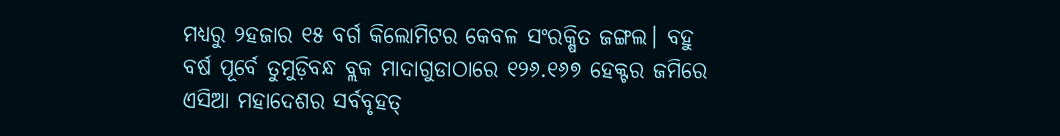ମଧ୍ୟରୁ ୨ହଜାର ୧୫ ବର୍ଗ କିଲୋମିଟର କେବଳ ସଂରକ୍ଷିତ ଜଙ୍ଗଲ। ବହୁ ବର୍ଷ ପୂର୍ବେ ତୁମୁଡ଼ିବନ୍ଧ ବ୍ଲକ ମାଦାଗୁଡାଠାରେ ୧୨୬.୧୬୭ ହେକ୍ଟର ଜମିରେ ଏସିଆ ମହାଦେଶର ସର୍ବବୃହତ୍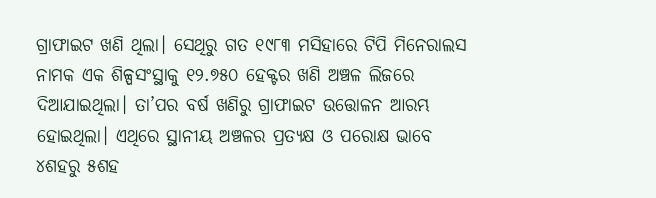ଗ୍ରାଫାଇଟ ଖଣି ଥିଲା। ସେଥିରୁ ଗତ ୧୯୮୩ ମସିହାରେ ଟିପି ମିନେରାଲସ ନାମକ ଏକ ଶିଳ୍ପସଂସ୍ଥାକୁ ୧୨.୭୫୦ ହେକ୍ଟର ଖଣି ଅଞ୍ଚଳ ଲିଜରେ ଦିଆଯାଇଥିଲା। ତା’ପର ବର୍ଷ ଖଣିରୁ ଗ୍ରାଫାଇଟ ଉତ୍ତୋଳନ ଆରମ୍ଭ ହୋଇଥିଲା। ଏଥିରେ ସ୍ଥାନୀୟ ଅଞ୍ଚଳର ପ୍ରତ୍ୟକ୍ଷ ଓ ପରୋକ୍ଷ ଭାବେ ୪ଶହରୁ ୫ଶହ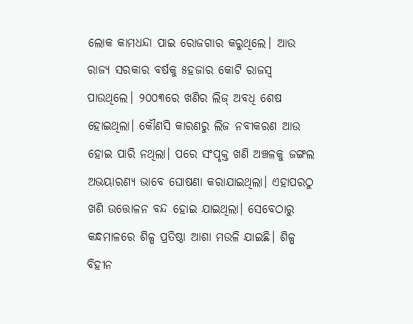ଲୋକ କାମଧନ୍ଦା ପାଇ ରୋଜଗାର କରୁଥିଲେ। ଆଉ ରାଜ୍ୟ ସରକାର ବର୍ଷକୁ ୫ହଜାର କୋଟି ରାଜସ୍ବ ପାଉଥିଲେ। ୨୦୦୩ରେ ଖଣିର ଲିଜ୍ ଅବଧି ଶେଷ ହୋଇଥିଲା। କୌଣସି କାରଣରୁ ଲିଜ ନବୀକରଣ ଆଉ ହୋଇ ପାରି ନଥିଲା। ପରେ ସଂପୃକ୍ତ ଖଣି ଅଞ୍ଚଳକୁ ଜଙ୍ଗଲ ଅଭୟାରଣ୍ୟ ଭାବେ ଘୋଷଣା କରାଯାଇଥିଲା। ଏହାପରଠୁ ଖଣି ଉତ୍ତୋଳନ ବନ୍ଦ ହୋଇ ଯାଇଥିଲା। ସେବେଠାରୁ କନ୍ଧମାଳରେ ଶିଳ୍ପ ପ୍ରତିଷ୍ଠା ଆଶା ମଉଳି ଯାଇଛି। ଶିଳ୍ପ ବିହୀନ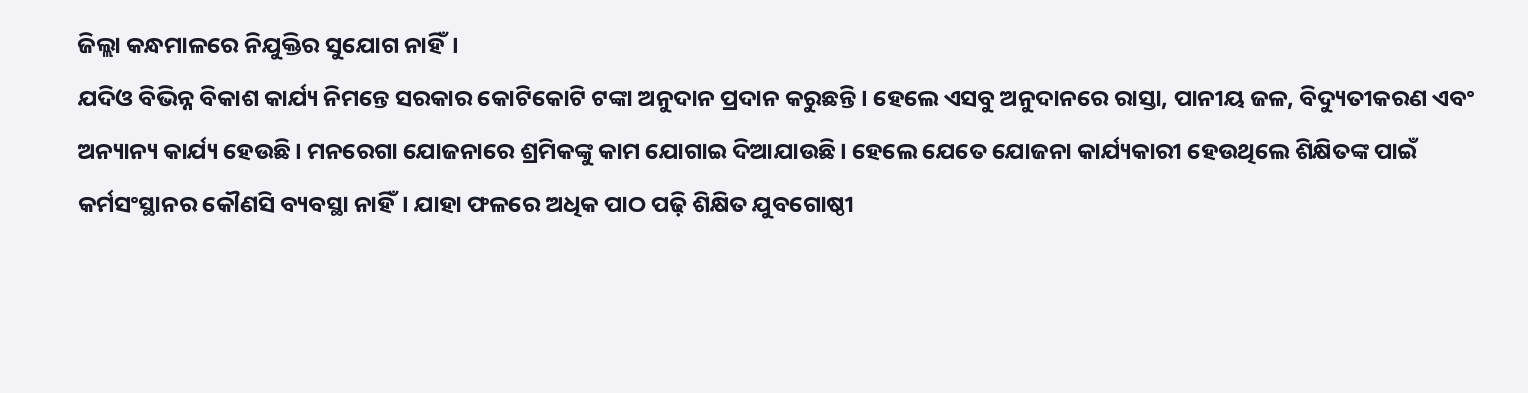ଜିଲ୍ଲା କନ୍ଧମାଳରେ ନିଯୁକ୍ତିର ସୁଯୋଗ ନାହିଁ।
ଯଦିଓ ବିଭିନ୍ନ ବିକାଶ କାର୍ଯ୍ୟ ନିମନ୍ତେ ସରକାର କୋଟିକୋଟି ଟଙ୍କା ଅନୁଦାନ ପ୍ରଦାନ କରୁଛନ୍ତି। ହେଲେ ଏସବୁ ଅନୁଦାନରେ ରାସ୍ତା, ପାନୀୟ ଜଳ, ବିଦ୍ୟୁତୀକରଣ ଏବଂ ଅନ୍ୟାନ୍ୟ କାର୍ଯ୍ୟ ହେଉଛି। ମନରେଗା ଯୋଜନାରେ ଶ୍ରମିକଙ୍କୁ କାମ ଯୋଗାଇ ଦିଆଯାଉଛି। ହେଲେ ଯେତେ ଯୋଜନା କାର୍ଯ୍ୟକାରୀ ହେଉଥିଲେ ଶିକ୍ଷିତଙ୍କ ପାଇଁ କର୍ମସଂସ୍ଥାନର କୌଣସି ବ୍ୟବସ୍ଥା ନାହିଁ। ଯାହା ଫଳରେ ଅଧିକ ପାଠ ପଢ଼ି ଶିକ୍ଷିତ ଯୁବଗୋଷ୍ଠୀ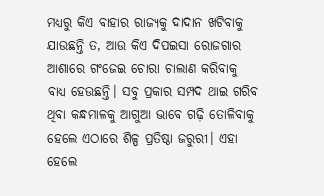ମଧ୍ୟରୁ କିଏ ବାହାର ରାଜ୍ୟକୁ ଦାଦାନ ଖଟିବାକୁ ଯାଉଛନ୍ତି ତ, ଆଉ କିଏ ଦିପଇସା ରୋଜଗାର ଆଶାରେ ଗଂଜେଇ ଚୋରା ଚାଲାଣ କରିବାକୁ ବାଧ୍ୟ ହେଉଛନ୍ତି। ସବୁ ପ୍ରକାର ସମ୍ପଦ ଥାଇ ଗରିବ ଥିବା କନ୍ଧମାଳକୁ ଆଗୁଆ ଭାବେ ଗଢ଼ି ତୋଳିବାକୁ ହେଲେ ଏଠାରେ ଶିଳ୍ପ ପ୍ରତିଷ୍ଠା ଜରୁରୀ। ଏହା ହେଲେ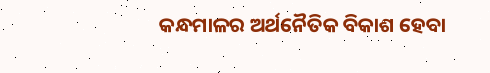କନ୍ଧମାଳର ଅର୍ଥନୈତିକ ବିକାଶ ହେବା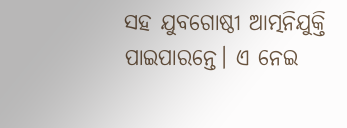ସହ ଯୁବଗୋଷ୍ଠୀ ଆତ୍ମନିଯୁକ୍ତି ପାଇପାରନ୍ତେ। ଏ ନେଇ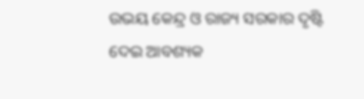ଉଭୟ କେନ୍ଦ୍ର ଓ ରାଜ୍ୟ ସରକାର ଦୃଷ୍ଟି ଦେଇ ଆବଶ୍ୟକ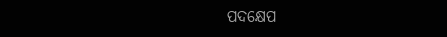ପଦକ୍ଷେପ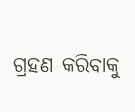ଗ୍ରହଣ କରିବାକୁ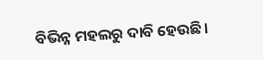ବିଭିନ୍ନ ମହଲରୁ ଦାବି ହେଉଛି।